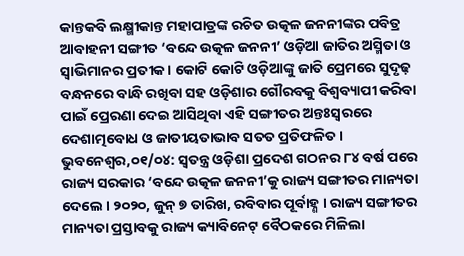କାନ୍ତକବି ଲକ୍ଷ୍ମୀକାନ୍ତ ମହାପାତ୍ରଙ୍କ ରଚିତ ଉତ୍କଳ ଜନନୀଙ୍କର ପବିତ୍ର ଆବାହନୀ ସଙ୍ଗୀତ ‘ବନ୍ଦେ ଉତ୍କଳ ଜନନୀ’ ଓଡ଼ିଆ ଜାତିର ଅସ୍ମିତା ଓ ସ୍ୱାଭିମାନର ପ୍ରତୀକ । କୋଟି କୋଟି ଓଡ଼ିଆଙ୍କୁ ଜାତି ପ୍ରେମରେ ସୁଦୃଢ଼ ବନ୍ଧନରେ ବାନ୍ଧି ରଖିବା ସହ ଓଡ଼ିଶାର ଗୌରବକୁ ବିଶ୍ୱବ୍ୟାପୀ କରିବା ପାଇଁ ପ୍ରେରଣା ଦେଇ ଆସିଥିବା ଏହି ସଙ୍ଗୀତର ଅନ୍ତଃସ୍ୱରରେ ଦେଶାତ୍ମବୋଧ ଓ ଜାତୀୟତାଭାବ ସତତ ପ୍ରତିଫଳିତ ।
ଭୁବନେଶ୍ୱର,୦୧/୦୪: ସ୍ୱତନ୍ତ୍ର ଓଡ଼ିଶା ପ୍ରଦେଶ ଗଠନର ୮୪ ବର୍ଷ ପରେ ରାଜ୍ୟ ସରକାର ‘ବନ୍ଦେ ଉତ୍କଳ ଜନନୀ’କୁ ରାଜ୍ୟ ସଙ୍ଗୀତର ମାନ୍ୟତା ଦେଲେ । ୨୦୨୦, ଜୁନ୍ ୭ ତାରିଖ, ରବିବାର ପୂର୍ବାହ୍ଣ । ରାଜ୍ୟ ସଙ୍ଗୀତର ମାନ୍ୟତା ପ୍ରସ୍ତାବକୁ ରାଜ୍ୟ କ୍ୟାବିନେଟ୍ ବୈଠକରେ ମିଳିଲା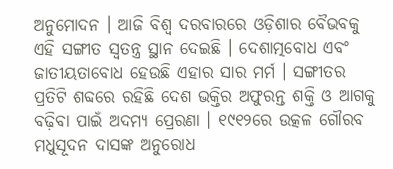ଅନୁମୋଦନ । ଆଜି ବିଶ୍ୱ ଦରବାରରେ ଓଡ଼ିଶାର ବୈଭବକୁ ଏହି ସଙ୍ଗୀତ ସ୍ୱତନ୍ତ୍ର ସ୍ଥାନ ଦେଇଛି । ଦେଶାତ୍ମବୋଧ ଏବଂ ଜାତୀୟତାବୋଧ ହେଉଛି ଏହାର ସାର ମର୍ମ । ସଙ୍ଗୀତର ପ୍ରତିଟି ଶବ୍ଦରେ ରହିଛି ଦେଶ ଭକ୍ତିର ଅଫୁରନ୍ତ ଶକ୍ତି ଓ ଆଗକୁ ବଢ଼ିବା ପାଇଁ ଅଦମ୍ୟ ପ୍ରେରଣା । ୧୯୧୨ରେ ଉତ୍କଳ ଗୌରବ ମଧୁସୂଦନ ଦାସଙ୍କ ଅନୁରୋଧ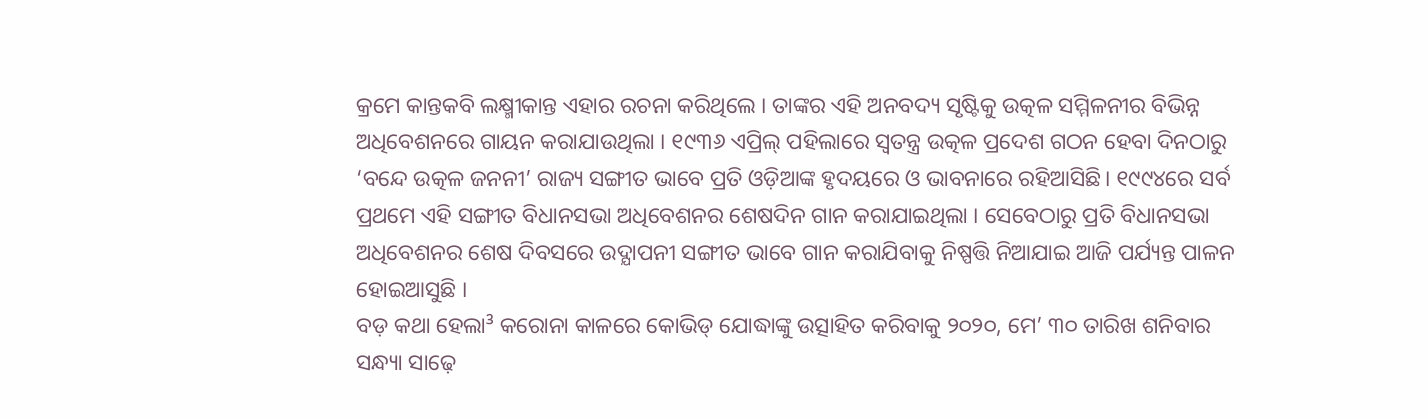କ୍ରମେ କାନ୍ତକବି ଲକ୍ଷ୍ମୀକାନ୍ତ ଏହାର ରଚନା କରିଥିଲେ । ତାଙ୍କର ଏହି ଅନବଦ୍ୟ ସୃଷ୍ଟିକୁ ଉତ୍କଳ ସମ୍ମିଳନୀର ବିଭିନ୍ନ ଅଧିବେଶନରେ ଗାୟନ କରାଯାଉଥିଲା । ୧୯୩୬ ଏପ୍ରିଲ୍ ପହିଲାରେ ସ୍ୱତନ୍ତ୍ର ଉତ୍କଳ ପ୍ରଦେଶ ଗଠନ ହେବା ଦିନଠାରୁ ‘ବନ୍ଦେ ଉତ୍କଳ ଜନନୀ’ ରାଜ୍ୟ ସଙ୍ଗୀତ ଭାବେ ପ୍ରତି ଓଡ଼ିଆଙ୍କ ହୃଦୟରେ ଓ ଭାବନାରେ ରହିଆସିଛି। ୧୯୯୪ରେ ସର୍ବ ପ୍ରଥମେ ଏହି ସଙ୍ଗୀତ ବିଧାନସଭା ଅଧିବେଶନର ଶେଷଦିନ ଗାନ କରାଯାଇଥିଲା । ସେବେଠାରୁ ପ୍ରତି ବିଧାନସଭା ଅଧିବେଶନର ଶେଷ ଦିବସରେ ଉଦ୍ଯାପନୀ ସଙ୍ଗୀତ ଭାବେ ଗାନ କରାଯିବାକୁ ନିଷ୍ପତ୍ତି ନିଆଯାଇ ଆଜି ପର୍ଯ୍ୟନ୍ତ ପାଳନ ହୋଇଆସୁଛି ।
ବଡ଼ କଥା ହେଲା³ କରୋନା କାଳରେ କୋଭିଡ୍ ଯୋଦ୍ଧାଙ୍କୁ ଉତ୍ସାହିତ କରିବାକୁ ୨୦୨୦, ମେ’ ୩୦ ତାରିଖ ଶନିବାର ସନ୍ଧ୍ୟା ସାଢ଼େ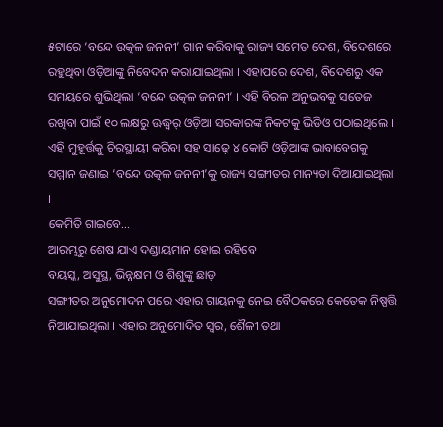୫ଟାରେ ‘ବନ୍ଦେ ଉତ୍କଳ ଜନନୀ’ ଗାନ କରିବାକୁ ରାଜ୍ୟ ସମେତ ଦେଶ, ବିଦେଶରେ ରହୁଥିବା ଓଡ଼ିଆଙ୍କୁ ନିବେଦନ କରାଯାଇଥିଲା । ଏହାପରେ ଦେଶ, ବିଦେଶରୁ ଏକ ସମୟରେ ଶୁଭିଥିଲା ‘ବନ୍ଦେ ଉତ୍କଳ ଜନନୀ’ । ଏହି ବିରଳ ଅନୁଭବକୁ ସତେଜ ରଖିବା ପାଇଁ ୧୦ ଲକ୍ଷରୁ ଊଦ୍ଧ୍ୱର୍ ଓଡ଼ିଆ ସରକାରଙ୍କ ନିକଟକୁ ଭିଡିଓ ପଠାଇଥିଲେ । ଏହି ମୁହୂର୍ତ୍ତକୁ ଚିରସ୍ଥାୟୀ କରିବା ସହ ସାଢ଼େ ୪ କୋଟି ଓଡ଼ିଆଙ୍କ ଭାବାବେଗକୁ ସମ୍ମାନ ଜଣାଇ ‘ବନ୍ଦେ ଉତ୍କଳ ଜନନୀ’କୁ ରାଜ୍ୟ ସଙ୍ଗୀତର ମାନ୍ୟତା ଦିଆଯାଇଥିଲା ।
କେମିତି ଗାଇବେ...
ଆରମ୍ଭରୁ ଶେଷ ଯାଏ ଦଣ୍ଡାୟମାନ ହୋଇ ରହିବେ
ବୟସ୍କ, ଅସୁସ୍ଥ, ଭିନ୍ନକ୍ଷମ ଓ ଶିଶୁଙ୍କୁ ଛାଡ଼
ସଙ୍ଗୀତର ଅନୁମୋଦନ ପରେ ଏହାର ଗାୟନକୁ ନେଇ ବୈଠକରେ କେତେକ ନିଷ୍ପତ୍ତି ନିଆଯାଇଥିଲା । ଏହାର ଅନୁମୋଦିତ ସ୍ୱର, ଶୈଳୀ ତଥା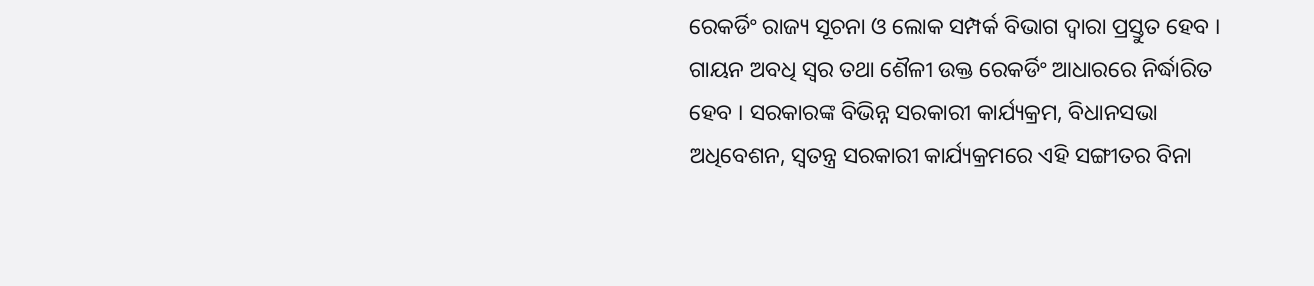ରେକର୍ଡିଂ ରାଜ୍ୟ ସୂଚନା ଓ ଲୋକ ସମ୍ପର୍କ ବିଭାଗ ଦ୍ୱାରା ପ୍ରସ୍ତୁତ ହେବ । ଗାୟନ ଅବଧି ସ୍ୱର ତଥା ଶୈଳୀ ଉକ୍ତ ରେକର୍ଡିଂ ଆଧାରରେ ନିର୍ଦ୍ଧାରିତ ହେବ । ସରକାରଙ୍କ ବିଭିନ୍ନ ସରକାରୀ କାର୍ଯ୍ୟକ୍ରମ, ବିଧାନସଭା ଅଧିବେଶନ, ସ୍ୱତନ୍ତ୍ର ସରକାରୀ କାର୍ଯ୍ୟକ୍ରମରେ ଏହି ସଙ୍ଗୀତର ବିନା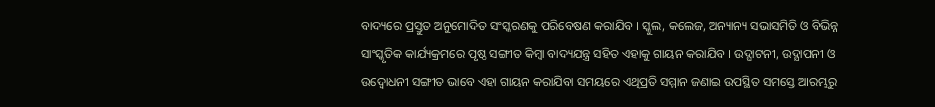ବାଦ୍ୟରେ ପ୍ରସ୍ତୁତ ଅନୁମୋଦିତ ସଂସ୍କରଣକୁ ପରିବେଷଣ କରାଯିବ । ସ୍କୁଲ, କଲେଜ, ଅନ୍ୟାନ୍ୟ ସଭାସମିତି ଓ ବିଭିନ୍ନ ସାଂସ୍କୃତିକ କାର୍ଯ୍ୟକ୍ରମରେ ପୃଷ୍ଠ ସଙ୍ଗୀତ କିମ୍ବା ବାଦ୍ୟଯନ୍ତ୍ର ସହିତ ଏହାକୁ ଗାୟନ କରାଯିବ । ଉଦ୍ଘାଟନୀ, ଉଦ୍ଯାପନୀ ଓ ଉଦ୍ବୋଧନୀ ସଙ୍ଗୀତ ଭାବେ ଏହା ଗାୟନ କରାଯିବା ସମୟରେ ଏଥିପ୍ରତି ସମ୍ମାନ ଜଣାଇ ଉପସ୍ଥିତ ସମସ୍ତେ ଆରମ୍ଭରୁ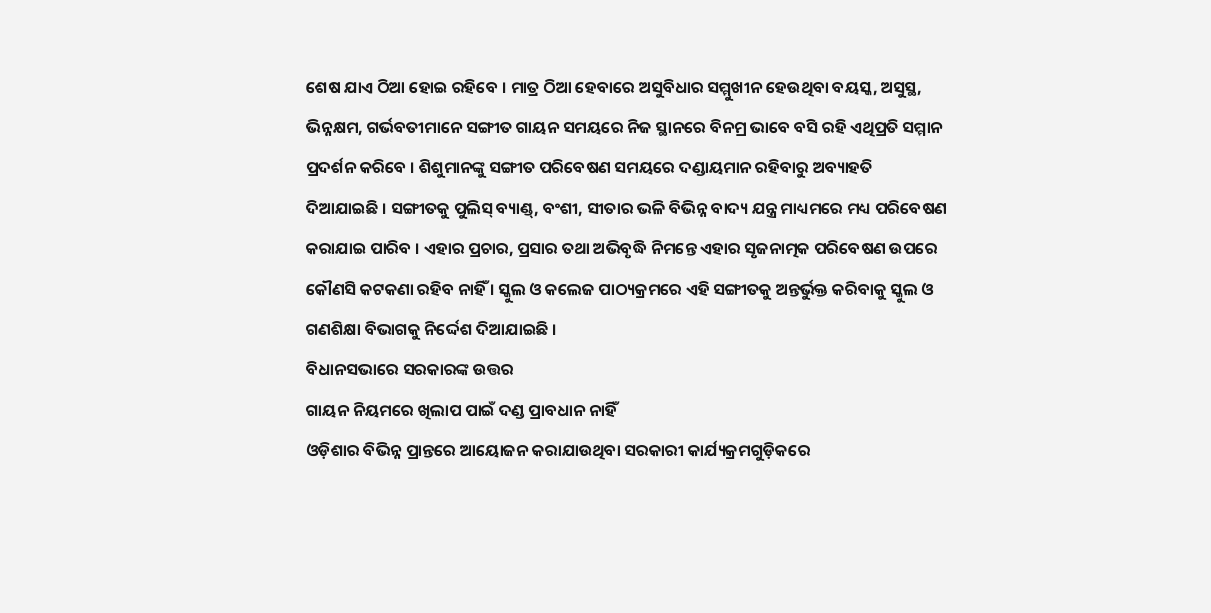ଶେଷ ଯାଏ ଠିଆ ହୋଇ ରହିବେ । ମାତ୍ର ଠିଆ ହେବାରେ ଅସୁବିଧାର ସମ୍ମୁଖୀନ ହେଉଥିବା ବୟସ୍କ, ଅସୁସ୍ଥ, ଭିନ୍ନକ୍ଷମ, ଗର୍ଭବତୀମାନେ ସଙ୍ଗୀତ ଗାୟନ ସମୟରେ ନିଜ ସ୍ଥାନରେ ବିନମ୍ର ଭାବେ ବସି ରହି ଏଥିପ୍ରତି ସମ୍ମାନ ପ୍ରଦର୍ଶନ କରିବେ । ଶିଶୁମାନଙ୍କୁ ସଙ୍ଗୀତ ପରିବେଷଣ ସମୟରେ ଦଣ୍ଡାୟମାନ ରହିବାରୁ ଅବ୍ୟାହତି ଦିଆଯାଇଛି । ସଙ୍ଗୀତକୁ ପୁଲିସ୍ ବ୍ୟାଣ୍ଡ୍, ବଂଶୀ, ସୀତାର ଭଳି ବିଭିନ୍ନ ବାଦ୍ୟ ଯନ୍ତ୍ର ମାଧ୍ୟମରେ ମଧ୍ୟ ପରିବେଷଣ କରାଯାଇ ପାରିବ । ଏହାର ପ୍ରଚାର, ପ୍ରସାର ତଥା ଅଭିବୃଦ୍ଧି ନିମନ୍ତେ ଏହାର ସୃଜନାତ୍ମକ ପରିବେଷଣ ଉପରେ କୌଣସି କଟକଣା ରହିବ ନାହିଁ । ସ୍କୁଲ ଓ କଲେଜ ପାଠ୍ୟକ୍ରମରେ ଏହି ସଙ୍ଗୀତକୁ ଅନ୍ତର୍ଭୁକ୍ତ କରିବାକୁ ସ୍କୁଲ ଓ ଗଣଶିକ୍ଷା ବିଭାଗକୁ ନିର୍ଦ୍ଦେଶ ଦିଆଯାଇଛି ।
ବିଧାନସଭାରେ ସରକାରଙ୍କ ଉତ୍ତର
ଗାୟନ ନିୟମରେ ଖିଲାପ ପାଇଁ ଦଣ୍ଡ ପ୍ରାବଧାନ ନାହିଁ
ଓଡ଼ିଶାର ବିଭିନ୍ନ ପ୍ରାନ୍ତରେ ଆୟୋଜନ କରାଯାଉଥିବା ସରକାରୀ କାର୍ଯ୍ୟକ୍ରମଗୁଡ଼ିକରେ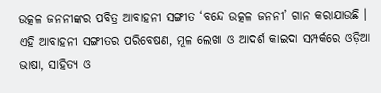ଉତ୍କଳ ଜନନୀଙ୍କର ପବିତ୍ର ଆବାହନୀ ସଙ୍ଗୀତ ‘ବନ୍ଦେ ଉତ୍କଳ ଜନନୀ’ ଗାନ କରାଯାଉଛି । ଏହି ଆବାହନୀ ସଙ୍ଗୀତର ପରିବେଷଣ, ମୂଳ ଲେଖା ଓ ଆଦର୍ଶ କାଇଦା ସମ୍ପର୍କରେ ଓଡ଼ିଆ ଭାଷା, ସାହିତ୍ୟ ଓ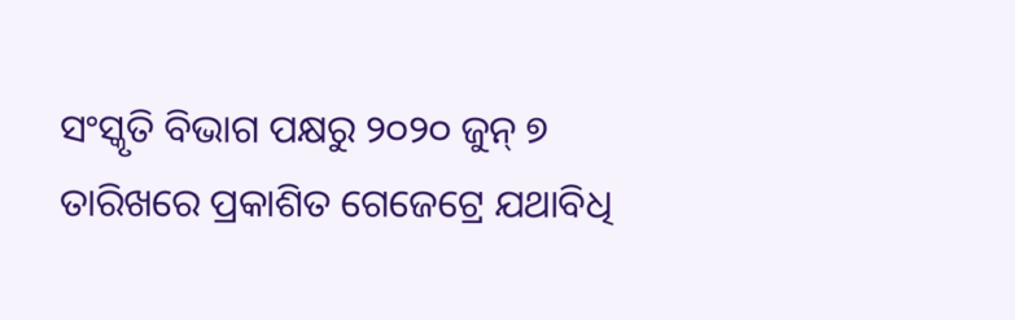ସଂସ୍କୃତି ବିଭାଗ ପକ୍ଷରୁ ୨୦୨୦ ଜୁନ୍ ୭ ତାରିଖରେ ପ୍ରକାଶିତ ଗେଜେଟ୍ରେ ଯଥାବିଧି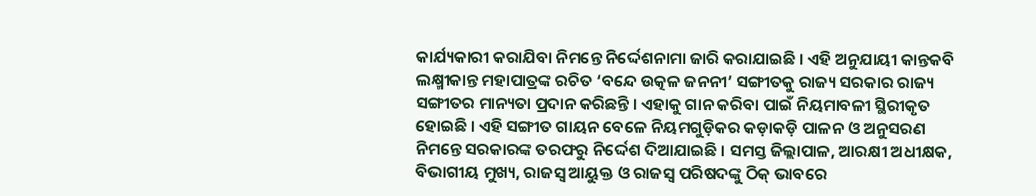କାର୍ଯ୍ୟକାରୀ କରାଯିବା ନିମନ୍ତେ ନିର୍ଦ୍ଦେଶନାମା ଜାରି କରାଯାଇଛି । ଏହି ଅନୁଯାୟୀ କାନ୍ତକବି ଲକ୍ଷ୍ମୀକାନ୍ତ ମହାପାତ୍ରଙ୍କ ରଚିତ ‘ବନ୍ଦେ ଉତ୍କଳ ଜନନୀ’ ସଙ୍ଗୀତକୁ ରାଜ୍ୟ ସରକାର ରାଜ୍ୟ ସଙ୍ଗୀତର ମାନ୍ୟତା ପ୍ରଦାନ କରିଛନ୍ତି । ଏହାକୁ ଗାନ କରିବା ପାଇଁ ନିୟମାବଳୀ ସ୍ଥିରୀକୃତ ହୋଇଛି । ଏହି ସଙ୍ଗୀତ ଗାୟନ ବେଳେ ନିୟମଗୁଡ଼ିକର କଡ଼ାକଡ଼ି ପାଳନ ଓ ଅନୁସରଣ ନିମନ୍ତେ ସରକାରଙ୍କ ତରଫରୁ ନିର୍ଦ୍ଦେଶ ଦିଆଯାଇଛି । ସମସ୍ତ ଜିଲ୍ଲାପାଳ, ଆରକ୍ଷୀ ଅଧୀକ୍ଷକ, ବିଭାଗୀୟ ମୁଖ୍ୟ, ରାଜସ୍ୱ ଆୟୁକ୍ତ ଓ ରାଜସ୍ୱ ପରିଷଦଙ୍କୁ ଠିକ୍ ଭାବରେ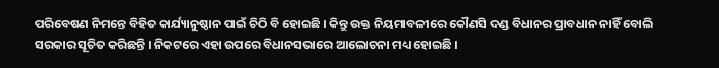ପରିବେଷଣ ନିମନ୍ତେ ବିହିତ କାର୍ଯ୍ୟାନୁଷ୍ଠାନ ପାଇଁ ଚିଠି ବି ହୋଇଛି । କିନ୍ତୁ ଉକ୍ତ ନିୟମାବଳୀରେ କୌଣସି ଦଣ୍ଡ ବିଧାନର ପ୍ରାବଧାନ ନାହିଁ ବୋଲି ସରକାର ସୂଚିତ କରିଛନ୍ତି । ନିକଟରେ ଏହା ଉପରେ ବିଧାନସଭାରେ ଆଲୋଚନା ମଧ୍ୟ ହୋଇଛି ।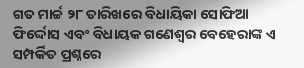ଗତ ମାର୍ଚ୍ଚ ୨୮ ତାରିଖରେ ବିଧାୟିକା ସୋଫିଆ ଫିର୍ଦ୍ଦୋସ ଏବଂ ବିଧାୟକ ଗଣେଶ୍ୱର ବେହେରାଙ୍କ ଏ ସମ୍ପର୍କିତ ପ୍ରଶ୍ନରେ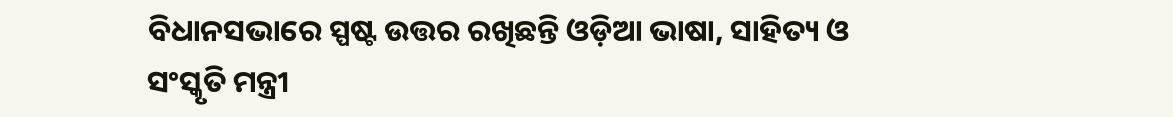ବିଧାନସଭାରେ ସ୍ପଷ୍ଟ ଉତ୍ତର ରଖିଛନ୍ତି ଓଡ଼ିଆ ଭାଷା, ସାହିତ୍ୟ ଓ ସଂସ୍କୃତି ମନ୍ତ୍ରୀ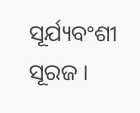ସୂର୍ଯ୍ୟବଂଶୀ ସୂରଜ ।